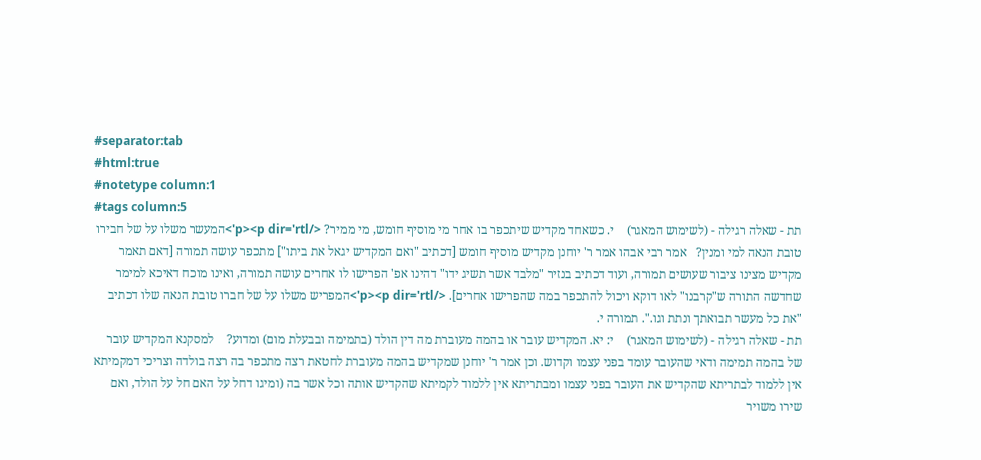#separator:tab
#html:true
#notetype column:1
#tags column:5
תת - שאלה רגילה - (לשימוש המאגר)    י. כשאחד מקדיש שיתכפר בו אחר מי מוסיף חומש, מי ממיר? </p><p dir='rtl'>המעשר משלו על של חבירו טובת הנאה למי ומנין?   אמר רבי אבהו אמר ר' יוחנן מקדיש מוסיף חומש [דכתיב "ואם המקדיש יגאל את ביתו"] מתכפר עושה תמורה [דאם תאמר מקדיש מצינו ציבור שעושים תמורה, ועוד דכתיב בנזיר "מלבד אשר תשיג ידו" דהינו אפ' הפרישו לו אחרים עושה תמורה, ואינו מוכח דאיכא למימר שחדשה התורה ש"קרבנו" לאו דוקא ויכול להתכפר במה שהפרישו אחרים]. </p><p dir='rtl'>המפריש משלו על של חברו טובת הנאה שלו דכתיב "את כל מעשר תבואתך ונתת וגו.". תמורה י.
תת - שאלה רגילה - (לשימוש המאגר)    י: יא. המקדיש עובר או בהמה מעוברת מה דין הולד (בתמימה ובבעלת מום) ומדוע?    למסקנא המקדיש עובר של בהמה תמימה ודאי שהעובר עומד בפני עצמו וקדוש. וכן אמר ר' יוחנן שמקדיש בהמה מעוברת לחטאת רצה מתכפר בה רצה בולדה וצריכי דמקמיתא אין ללמוד לבתריתא שהקדיש את העובר בפני עצמו ומבתריתא אין ללמוד לקמיתא שהקדיש אותה וכל אשר בה (ומיגו דחל על האם חל על הולד, ואם שירו משויר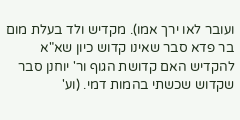ועובר לאו ירך אמו). מקדיש ולד בעלת מום בר פדא סבר שאינו קדוש כיון שא"א להקדיש האם קדושת הגוף ור' יוחנן סבר שקדוש שכשתי בהמות דמי. (וע'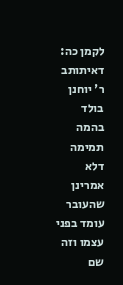לקמן כה: דאיתותב ר' יוחנן בולד בהמה תמימה דלא אמרינן שהעובר עומד בפני עצמו וזה שם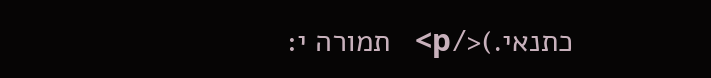כתנאי.)</p>   תמורה י: